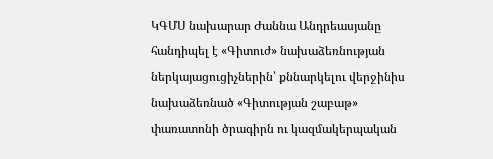ԿԳՄՍ նախարար Ժաննա Անդրեասյանը հանդիպել է «Գիտուժ» նախաձեռնության ներկայացուցիչներին՝ քննարկելու վերջինիս նախաձեռնած «Գիտության շաբաթ» փառատոնի ծրագիրն ու կազմակերպական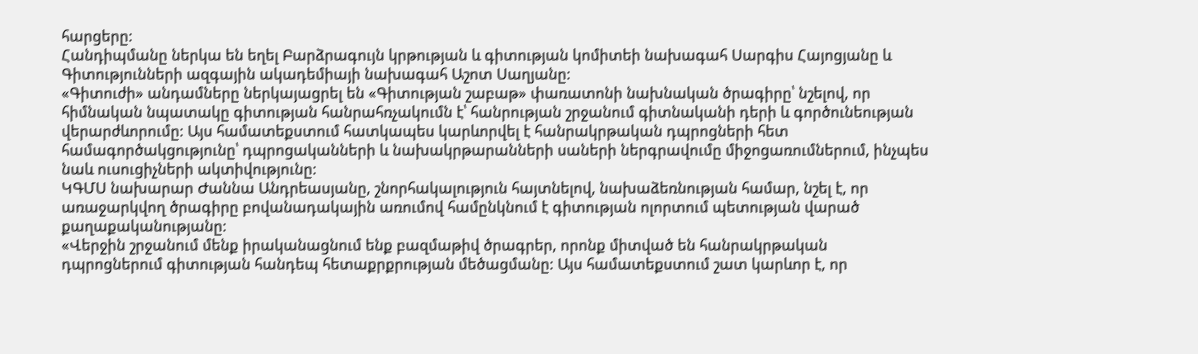հարցերը:
Հանդիպմանը ներկա են եղել Բարձրագույն կրթության և գիտության կոմիտեի նախագահ Սարգիս Հայոցյանը և Գիտությունների ազգային ակադեմիայի նախագահ Աշոտ Սաղյանը:
«Գիտուժի» անդամները ներկայացրել են «Գիտության շաբաթ» փառատոնի նախնական ծրագիրը՝ նշելով, որ հիմնական նպատակը գիտության հանրահռչակումն է՝ հանրության շրջանում գիտնականի դերի և գործունեության վերարժևորումը: Այս համատեքստում հատկապես կարևորվել է հանրակրթական դպրոցների հետ համագործակցությունը՝ դպրոցականների և նախակրթարանների սաների ներգրավումը միջոցառումներում, ինչպես նաև ուսուցիչների ակտիվությունը:
ԿԳՄՍ նախարար Ժաննա Անդրեասյանը, շնորհակալություն հայտնելով, նախաձեռնության համար, նշել է, որ առաջարկվող ծրագիրը բովանադակային առումով համընկնում է գիտության ոլորտում պետության վարած քաղաքականությանը:
«Վերջին շրջանում մենք իրականացնում ենք բազմաթիվ ծրագրեր, որոնք միտված են հանրակրթական դպրոցներում գիտության հանդեպ հետաքրքրության մեծացմանը: Այս համատեքստում շատ կարևոր է, որ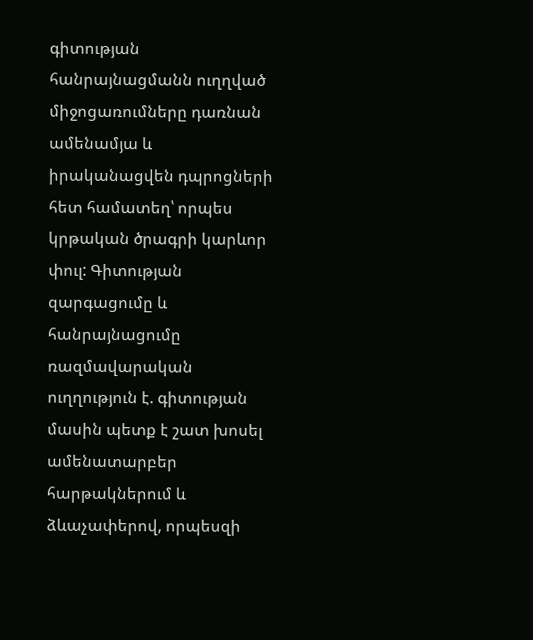գիտության հանրայնացմանն ուղղված միջոցառումները դառնան ամենամյա և իրականացվեն դպրոցների հետ համատեղ՝ որպես կրթական ծրագրի կարևոր փուլ: Գիտության զարգացումը և հանրայնացումը ռազմավարական ուղղություն է. գիտության մասին պետք է շատ խոսել ամենատարբեր հարթակներում և ձևաչափերով, որպեսզի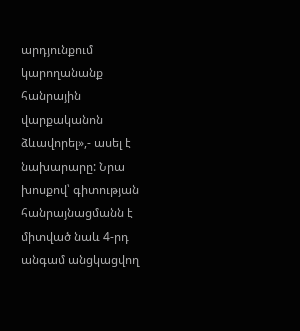արդյունքում կարողանանք հանրային վարքականոն ձևավորել»,- ասել է նախարարը: Նրա խոսքով՝ գիտության հանրայնացմանն է միտված նաև 4-րդ անգամ անցկացվող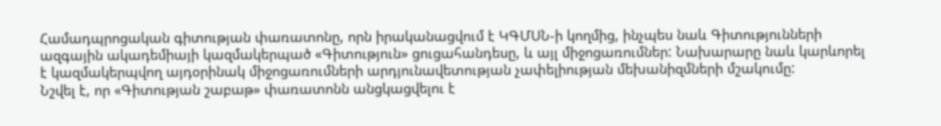Համադպրոցական գիտության փառատոնը, որն իրականացվում է ԿԳՄՍՆ-ի կողմից, ինչպես նաև Գիտությունների ազգային ակադեմիայի կազմակերպած «Գիտություն» ցուցահանդեսը, և այլ միջոցառումներ: Նախարարը նաև կարևորել է կազմակերպվող այդօրինակ միջոցառումների արդյունավետության չափելիության մեխանիզմների մշակումը:
Նշվել է, որ «Գիտության շաբաթ» փառատոնն անցկացվելու է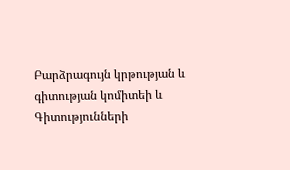Բարձրագույն կրթության և գիտության կոմիտեի և Գիտությունների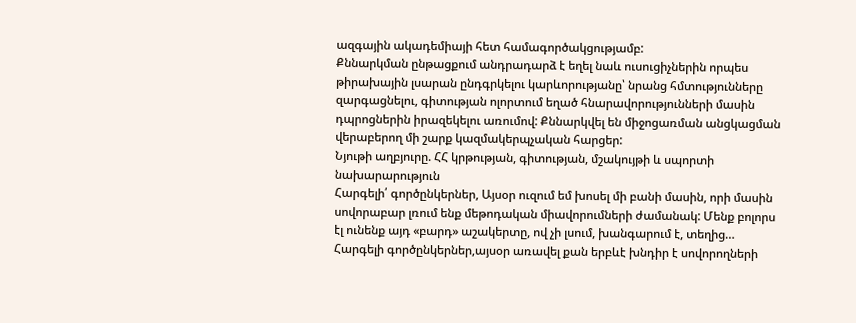ազգային ակադեմիայի հետ համագործակցությամբ:
Քննարկման ընթացքում անդրադարձ է եղել նաև ուսուցիչներին որպես թիրախային լսարան ընդգրկելու կարևորությանը՝ նրանց հմտությունները զարգացնելու, գիտության ոլորտում եղած հնարավորությունների մասին դպրոցներին իրազեկելու առումով: Քննարկվել են միջոցառման անցկացման վերաբերող մի շարք կազմակերպչական հարցեր:
Նյութի աղբյուրը. ՀՀ կրթության, գիտության, մշակույթի և սպորտի նախարարություն
Հարգելի՛ գործընկերներ, Այսօր ուզում եմ խոսել մի բանի մասին, որի մասին սովորաբար լռում ենք մեթոդական միավորումների ժամանակ: Մենք բոլորս էլ ունենք այդ «բարդ» աշակերտը, ով չի լսում, խանգարում է, տեղից…
Հարգելի գործընկերներ,այսօր առավել քան երբևէ խնդիր է սովորողների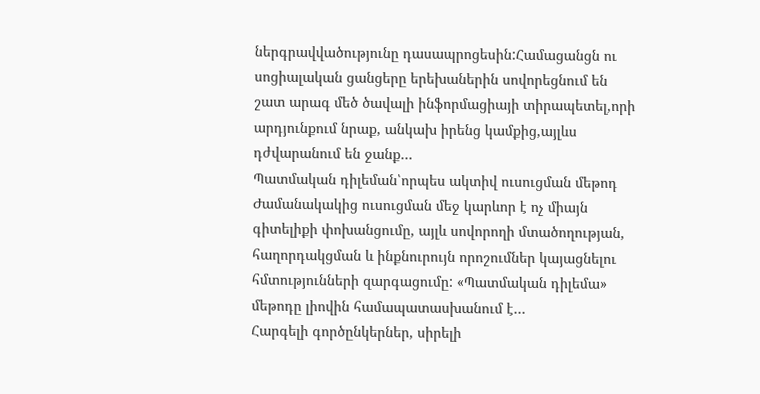ներգրավվածությունը դասապրոցեսին:Համացանցն ու սոցիալական ցանցերը երեխաներին սովորեցնում են շատ արագ մեծ ծավալի ինֆորմացիայի տիրապետել,որի արդյունքում նրաք, անկախ իրենց կամքից,այլևս դժվարանում են ջանք…
Պատմական դիլեման՝որպես ակտիվ ուսուցման մեթոդ Ժամանակակից ուսուցման մեջ կարևոր է ոչ միայն գիտելիքի փոխանցումը, այլև սովորողի մտածողության, հաղորդակցման և ինքնուրույն որոշումներ կայացնելու հմտությունների զարգացումը: «Պատմական դիլեմա» մեթոդը լիովին համապատասխանում է…
Հարգելի գործընկերներ, սիրելի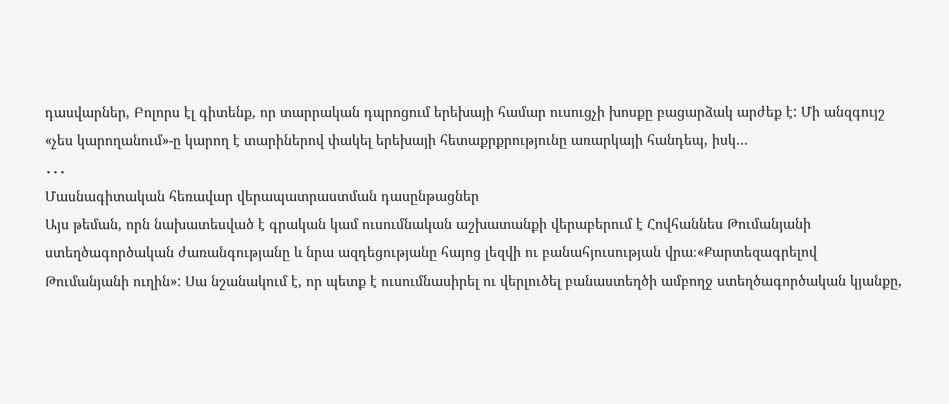դասվարներ, Բոլորս էլ գիտենք, որ տարրական դպրոցում երեխայի համար ուսուցչի խոսքը բացարձակ արժեք է: Մի անզգույշ «չես կարողանում»-ը կարող է տարիներով փակել երեխայի հետաքրքրությունը առարկայի հանդեպ, իսկ…
․․․
Մասնագիտական հեռավար վերապատրաստման դասընթացներ
Այս թեման, որն նախատեսված է գրական կամ ուսումնական աշխատանքի վերաբերում է Հովհաննես Թումանյանի ստեղծագործական ժառանգությանը և նրա ազդեցությանը հայոց լեզվի ու բանահյուսության վրա։«Քարտեզագրելով Թումանյանի ուղին»: Սա նշանակում է, որ պետք է ուսումնասիրել ու վերլուծել բանաստեղծի ամբողջ ստեղծագործական կյանքը,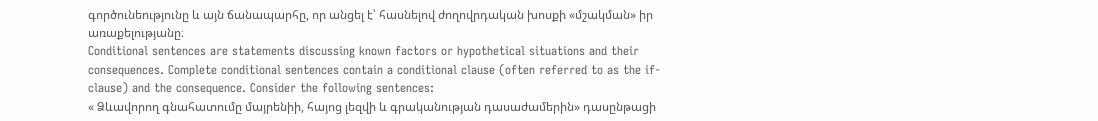գործունեությունը և այն ճանապարհը, որ անցել է՝ հասնելով ժողովրդական խոսքի «մշակման» իր առաքելությանը։
Conditional sentences are statements discussing known factors or hypothetical situations and their consequences. Complete conditional sentences contain a conditional clause (often referred to as the if-clause) and the consequence. Consider the following sentences:
« Ձևավորող գնահատումը մայրենիի, հայոց լեզվի և գրականության դասաժամերին» դասընթացի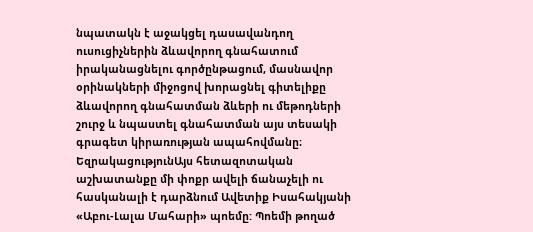նպատակն է աջակցել դասավանդող ուսուցիչներին ձևավորող գնահատում իրականացնելու գործընթացում, մասնավոր օրինակների միջոցով խորացնել գիտելիքը ձևավորող գնահատման ձևերի ու մեթոդների շուրջ և նպաստել գնահատման այս տեսակի գրագետ կիրառության ապահովմանը։
ԵզրակացությունԱյս հետազոտական աշխատանքը մի փոքր ավելի ճանաչելի ու հասկանալի է դարձնում Ավետիք Իսահակյանի «Աբու-Լալա Մահարի» պոեմը: Պոեմի թողած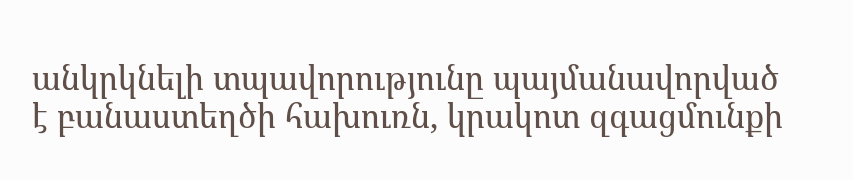անկրկնելի տպավորությունը պայմանավորված է բանաստեղծի հախուռն, կրակոտ զգացմունքի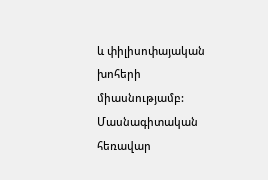և փիլիսոփայական խոհերի միասնությամբ:
Մասնագիտական հեռավար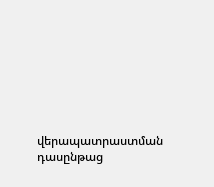վերապատրաստման դասընթաց